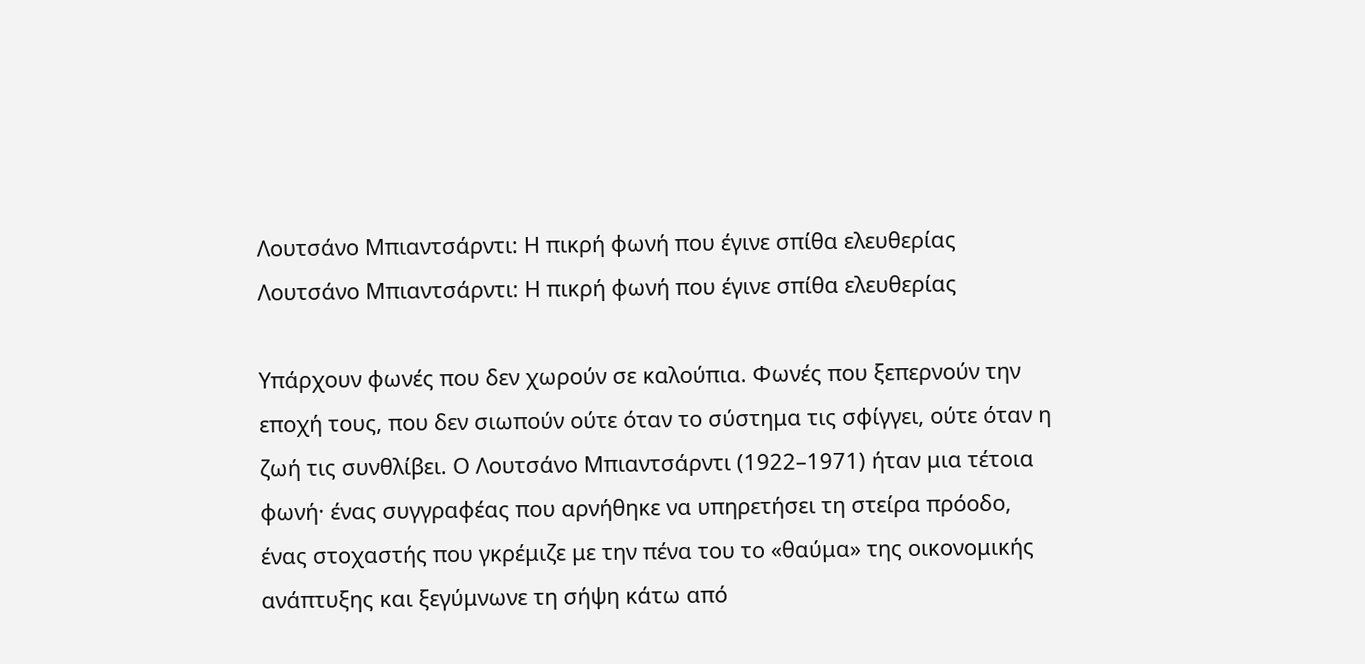Λουτσάνο Μπιαντσάρντι: Η πικρή φωνή που έγινε σπίθα ελευθερίας
Λουτσάνο Μπιαντσάρντι: Η πικρή φωνή που έγινε σπίθα ελευθερίας

Υπάρχουν φωνές που δεν χωρούν σε καλούπια. Φωνές που ξεπερνούν την εποχή τους, που δεν σιωπούν ούτε όταν το σύστημα τις σφίγγει, ούτε όταν η ζωή τις συνθλίβει. Ο Λουτσάνο Μπιαντσάρντι (1922–1971) ήταν μια τέτοια φωνή· ένας συγγραφέας που αρνήθηκε να υπηρετήσει τη στείρα πρόοδο, ένας στοχαστής που γκρέμιζε με την πένα του το «θαύμα» της οικονομικής ανάπτυξης και ξεγύμνωνε τη σήψη κάτω από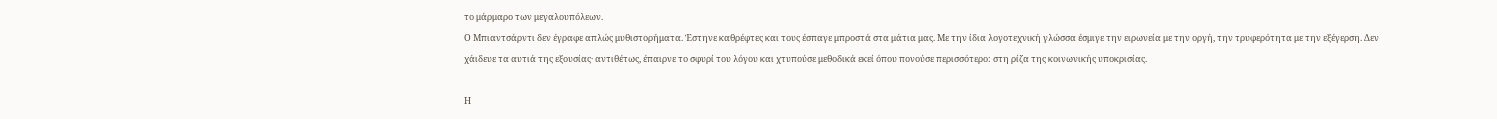το μάρμαρο των μεγαλουπόλεων.
Ο Μπιαντσάρντι δεν έγραφε απλώς μυθιστορήματα. Έστηνε καθρέφτες και τους έσπαγε μπροστά στα μάτια μας. Με την ίδια λογοτεχνική γλώσσα έσμιγε την ειρωνεία με την οργή, την τρυφερότητα με την εξέγερση. Δεν χάιδευε τα αυτιά της εξουσίας· αντιθέτως, έπαιρνε το σφυρί του λόγου και χτυπούσε μεθοδικά εκεί όπου πονούσε περισσότερο: στη ρίζα της κοινωνικής υποκρισίας.

Η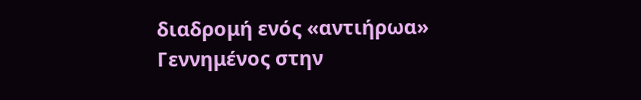διαδρομή ενός «αντιήρωα»
Γεννημένος στην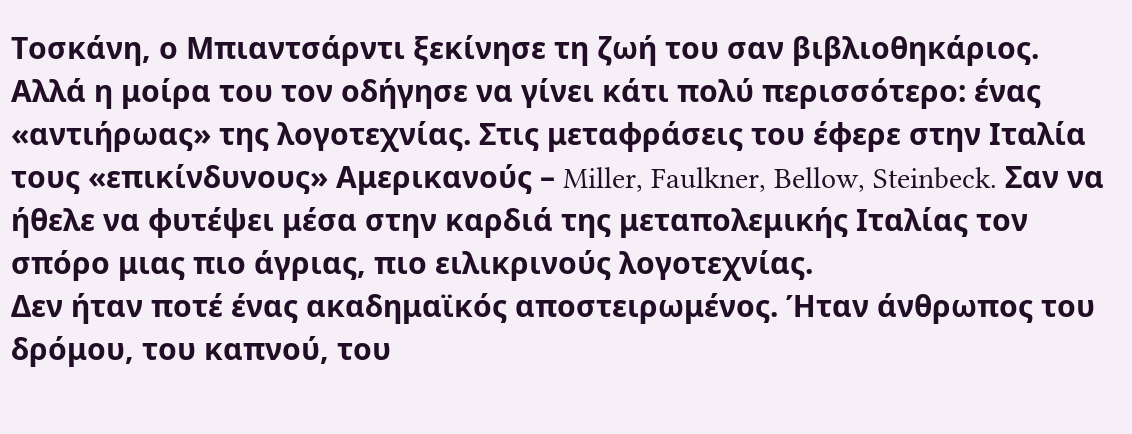Τοσκάνη, ο Μπιαντσάρντι ξεκίνησε τη ζωή του σαν βιβλιοθηκάριος. Αλλά η μοίρα του τον οδήγησε να γίνει κάτι πολύ περισσότερο: ένας «αντιήρωας» της λογοτεχνίας. Στις μεταφράσεις του έφερε στην Ιταλία τους «επικίνδυνους» Αμερικανούς – Miller, Faulkner, Bellow, Steinbeck. Σαν να ήθελε να φυτέψει μέσα στην καρδιά της μεταπολεμικής Ιταλίας τον σπόρο μιας πιο άγριας, πιο ειλικρινούς λογοτεχνίας.
Δεν ήταν ποτέ ένας ακαδημαϊκός αποστειρωμένος. Ήταν άνθρωπος του δρόμου, του καπνού, του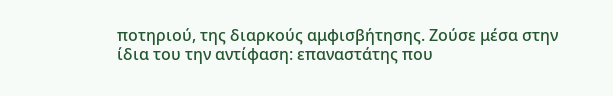ποτηριού, της διαρκούς αμφισβήτησης. Ζούσε μέσα στην ίδια του την αντίφαση: επαναστάτης που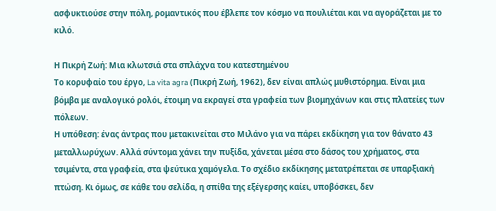ασφυκτιούσε στην πόλη, ρομαντικός που έβλεπε τον κόσμο να πουλιέται και να αγοράζεται με το κιλό.

Η Πικρή Ζωή: Μια κλωτσιά στα σπλάχνα του κατεστημένου
Το κορυφαίο του έργο, La vita agra (Πικρή Ζωή, 1962), δεν είναι απλώς μυθιστόρημα. Είναι μια βόμβα με αναλογικό ρολόι, έτοιμη να εκραγεί στα γραφεία των βιομηχάνων και στις πλατείες των πόλεων.
Η υπόθεση: ένας άντρας που μετακινείται στο Μιλάνο για να πάρει εκδίκηση για τον θάνατο 43 μεταλλωρύχων. Αλλά σύντομα χάνει την πυξίδα, χάνεται μέσα στο δάσος του χρήματος, στα τσιμέντα, στα γραφεία, στα ψεύτικα χαμόγελα. Το σχέδιο εκδίκησης μετατρέπεται σε υπαρξιακή πτώση. Κι όμως, σε κάθε του σελίδα, η σπίθα της εξέγερσης καίει, υποβόσκει, δεν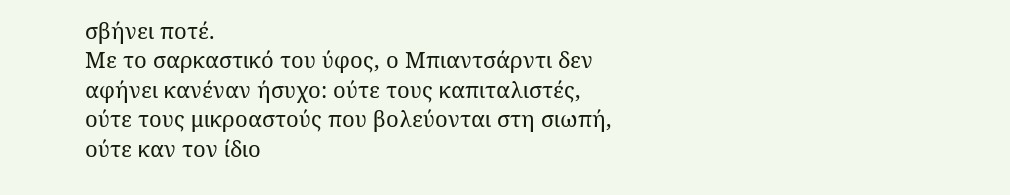σβήνει ποτέ.
Με το σαρκαστικό του ύφος, ο Μπιαντσάρντι δεν αφήνει κανέναν ήσυχο: ούτε τους καπιταλιστές, ούτε τους μικροαστούς που βολεύονται στη σιωπή, ούτε καν τον ίδιο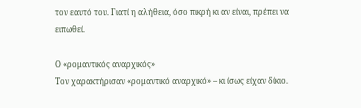τον εαυτό του. Γιατί η αλήθεια, όσο πικρή κι αν είναι, πρέπει να ειπωθεί.

Ο «ρομαντικός αναρχικός»
Τον χαρακτήρισαν «ρομαντικό αναρχικό» – κι ίσως είχαν δίκιο.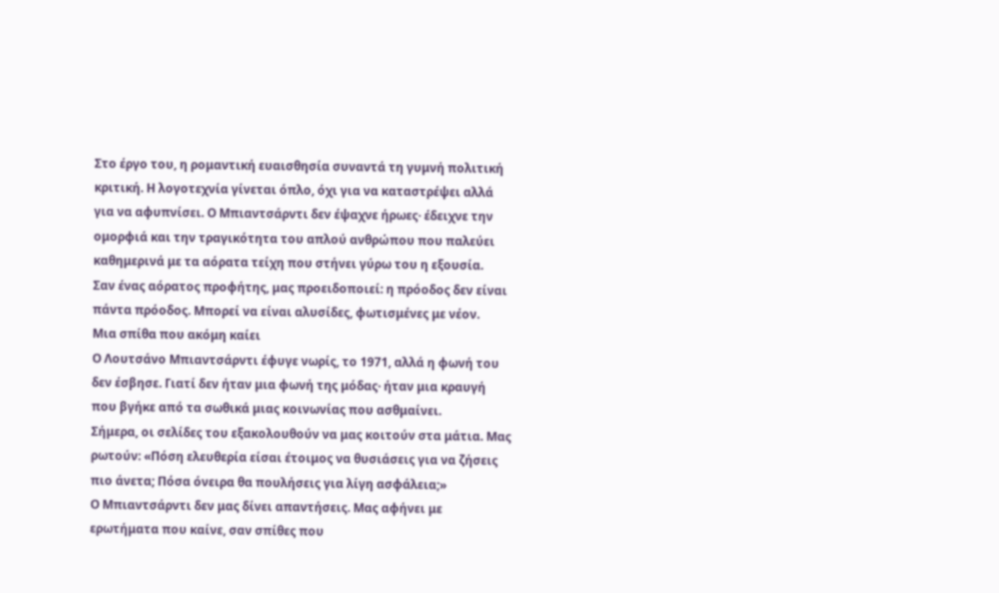Στο έργο του, η ρομαντική ευαισθησία συναντά τη γυμνή πολιτική κριτική. Η λογοτεχνία γίνεται όπλο, όχι για να καταστρέψει αλλά για να αφυπνίσει. Ο Μπιαντσάρντι δεν έψαχνε ήρωες· έδειχνε την ομορφιά και την τραγικότητα του απλού ανθρώπου που παλεύει καθημερινά με τα αόρατα τείχη που στήνει γύρω του η εξουσία.
Σαν ένας αόρατος προφήτης, μας προειδοποιεί: η πρόοδος δεν είναι πάντα πρόοδος. Μπορεί να είναι αλυσίδες, φωτισμένες με νέον.
Mια σπίθα που ακόμη καίει
Ο Λουτσάνο Μπιαντσάρντι έφυγε νωρίς, το 1971, αλλά η φωνή του δεν έσβησε. Γιατί δεν ήταν μια φωνή της μόδας· ήταν μια κραυγή που βγήκε από τα σωθικά μιας κοινωνίας που ασθμαίνει.
Σήμερα, οι σελίδες του εξακολουθούν να μας κοιτούν στα μάτια. Μας ρωτούν: «Πόση ελευθερία είσαι έτοιμος να θυσιάσεις για να ζήσεις πιο άνετα; Πόσα όνειρα θα πουλήσεις για λίγη ασφάλεια;»
Ο Μπιαντσάρντι δεν μας δίνει απαντήσεις. Μας αφήνει με ερωτήματα που καίνε, σαν σπίθες που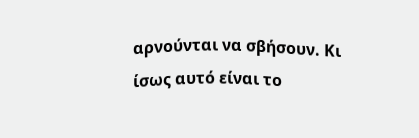αρνούνται να σβήσουν. Κι ίσως αυτό είναι το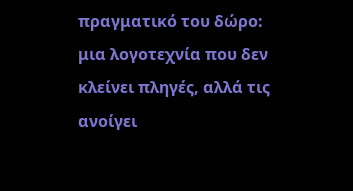πραγματικό του δώρο: μια λογοτεχνία που δεν κλείνει πληγές, αλλά τις ανοίγει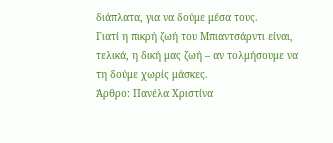διάπλατα, για να δούμε μέσα τους.
Γιατί η πικρή ζωή του Μπιαντσάρντι είναι, τελικά, η δική μας ζωή – αν τολμήσουμε να τη δούμε χωρίς μάσκες.
Άρθρο: Πανέλα Χριστίνα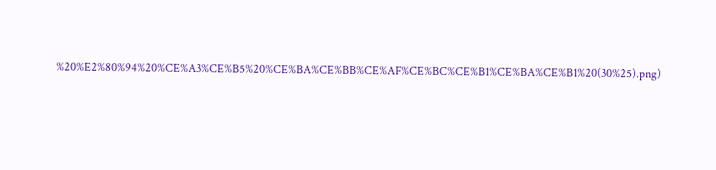%20%E2%80%94%20%CE%A3%CE%B5%20%CE%BA%CE%BB%CE%AF%CE%BC%CE%B1%CE%BA%CE%B1%20(30%25).png)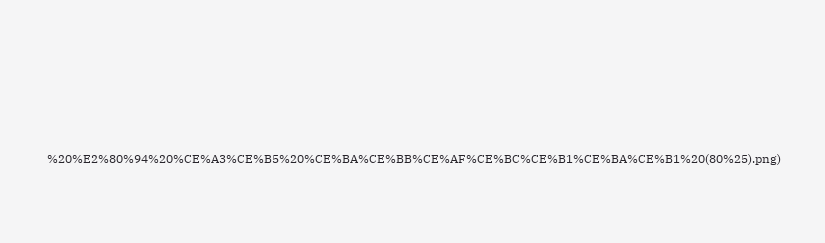%20%E2%80%94%20%CE%A3%CE%B5%20%CE%BA%CE%BB%CE%AF%CE%BC%CE%B1%CE%BA%CE%B1%20(80%25).png)